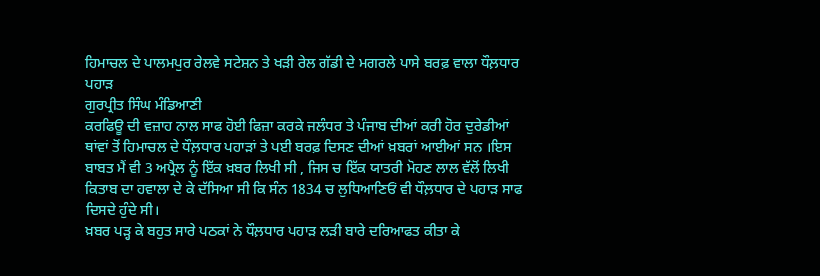ਹਿਮਾਚਲ ਦੇ ਪਾਲਮਪੁਰ ਰੇਲਵੇ ਸਟੇਸ਼ਨ ਤੇ ਖੜੀ ਰੇਲ ਗੱਡੀ ਦੇ ਮਗਰਲੇ ਪਾਸੇ ਬਰਫ਼ ਵਾਲਾ ਧੌਲ਼ਧਾਰ ਪਹਾੜ
ਗੁਰਪ੍ਰੀਤ ਸਿੰਘ ਮੰਡਿਆਣੀ
ਕਰਫਿਊ ਦੀ ਵਜ਼ਾਹ ਨਾਲ ਸਾਫ ਹੋਈ ਫਿਜ਼ਾ ਕਰਕੇ ਜਲੰਧਰ ਤੇ ਪੰਜਾਬ ਦੀਆਂ ਕਰੀ ਹੋਰ ਦੁਰੇਡੀਆਂ ਥਾਂਵਾਂ ਤੋਂ ਹਿਮਾਚਲ ਦੇ ਧੌਲ਼ਧਾਰ ਪਹਾੜਾਂ ਤੇ ਪਈ ਬਰਫ਼ ਦਿਸਣ ਦੀਆਂ ਖ਼ਬਰਾਂ ਆਈਆਂ ਸਨ ।ਇਸ ਬਾਬਤ ਮੈਂ ਵੀ 3 ਅਪ੍ਰੈਲ ਨੂੰ ਇੱਕ ਖ਼ਬਰ ਲਿਖੀ ਸੀ , ਜਿਸ ਚ ਇੱਕ ਯਾਤਰੀ ਮੋਹਣ ਲਾਲ ਵੱਲੋਂ ਲਿਖੀ ਕਿਤਾਬ ਦਾ ਹਵਾਲਾ ਦੇ ਕੇ ਦੱਸਿਆ ਸੀ ਕਿ ਸੰਨ 1834 ਚ ਲੁਧਿਆਣਿਓਂ ਵੀ ਧੌਲ਼ਧਾਰ ਦੇ ਪਹਾੜ ਸਾਫ ਦਿਸਦੇ ਹੁੰਦੇ ਸੀ।
ਖ਼ਬਰ ਪੜ੍ਹ ਕੇ ਬਹੁਤ ਸਾਰੇ ਪਠਕਾਂ ਨੇ ਧੌਲ਼ਧਾਰ ਪਹਾੜ ਲੜੀ ਬਾਰੇ ਦਰਿਆਫਤ ਕੀਤਾ ਕੇ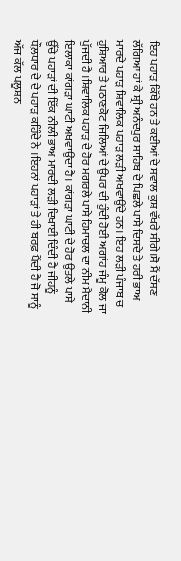ਇਹ ਪਹਾੜ ਕਿੱਥੇ ਹਨ ਤੇ ਕਈਆਂ ਦੇ ਸਵਾਲ ਕੁਸ਼ ਵੱਖਰੇ ਸੀਗੇ।ਸੋ ਮੈਂ ਦੱਸਣ ਲੱਗਿਆ ਹਾਂ ਕੇ ਸ਼੍ਰੀ ਅਨੰਦਪੁਰ ਸਾਹਿਬ ਦੇ ਪਿਛਲੇ ਪਾਸੇ ਦਿਸਦੇ ਤੇ ਹਰੀ ਭਾਅ ਮਾਰਦੇ ਪਹਾੜ ਸ਼ਿਵਾਲਿਕ ਪਹਾੜ ਲੜੀ ਅਖਵਾਉਂਦੇ ਹਨ। ਇਹ ਲੜੀ ਪੰਜਾਬ ਚ ਹੁਸ਼ਿਆਰ ਤੇ ਪਠਾਣਕੋਟ ਜਿਲਿਆਂ ਦੇ ਉਪਰ ਦੀ ਹੁੰਦੀ ਹੋਈ ਅਗਾਂਹ ਜੰਮੂ ਕੋਲ ਜਾ ਪੁੱਜਦੀ ਹੈ ।ਸ਼ਿਵਾਲਿਕ ਪਹਾੜ ਦੇ ਹੋਰ ਮਗਰਲੇ ਪਾਸੇ ਹਿਮਾਚਲ ਦਾ ਨੀਮ ਮੈਦਾਨੀ ਇਲਾਕਾ ਕਾਂਗੜਾ ਘਾਟੀ ਅਖਵਾਉਂਦਾ ਹੈ। ਕਾਂਗੜਾ ਘਾਟੀ ਦੇ ਹੋਰ ਉਤਲੇ ਪਾਸੇ ਉੱਚੇ ਪਹਾੜਾਂ ਦੀ ਇੱਕ ਨੀਲੀ ਭਾਅ ਮਾਰਦੀ ਲੜੀ ਦਿਖਾਈ ਦਿੰਦੀ ਹੈ ਜੀਹਨੂੰ ਧੌਲ਼ਧਾਰ ਦੇ ਦੇ ਪਹਾੜ ਕਹਿੰਦੇ ਨੇ ।ਇਹਨਾਂ ਪਹਾੜਾਂ ਤੇ ਹੀ ਬਰਫ਼ ਪੈਂਦੀ ਹੈ ਜੋ ਸਾਨੂੰ ਅੱਜ ਕੱਲ ਪਲੂਸ਼ਨ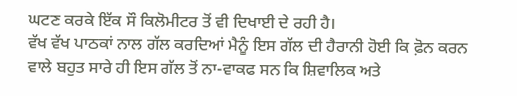ਘਟਣ ਕਰਕੇ ਇੱਕ ਸੌ ਕਿਲੋਮੀਟਰ ਤੋਂ ਵੀ ਦਿਖਾਈ ਦੇ ਰਹੀ ਹੈ।
ਵੱਖ ਵੱਖ ਪਾਠਕਾਂ ਨਾਲ ਗੱਲ ਕਰਦਿਆਂ ਮੈਨੂੰ ਇਸ ਗੱਲ ਦੀ ਹੈਰਾਨੀ ਹੋਈ ਕਿ ਫ਼ੋਨ ਕਰਨ ਵਾਲੇ ਬਹੁਤ ਸਾਰੇ ਹੀ ਇਸ ਗੱਲ ਤੋਂ ਨਾ-ਵਾਕਫ ਸਨ ਕਿ ਸ਼ਿਵਾਲਿਕ ਅਤੇ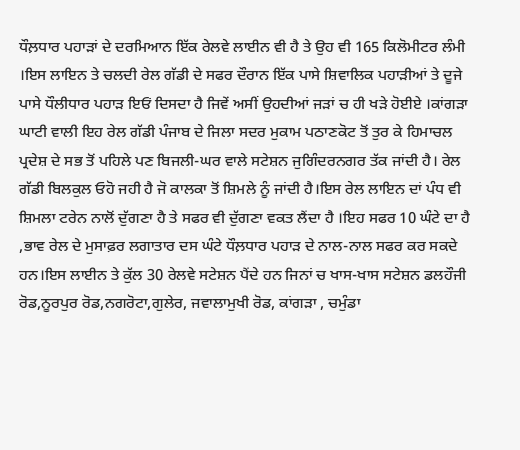ਧੌਲ਼ਧਾਰ ਪਹਾੜਾਂ ਦੇ ਦਰਮਿਆਨ ਇੱਕ ਰੇਲਵੇ ਲਾਈਨ ਵੀ ਹੈ ਤੇ ਉਹ ਵੀ 165 ਕਿਲੋਮੀਟਰ ਲੰਮੀ ।ਇਸ ਲਾਇਨ ਤੇ ਚਲਦੀ ਰੇਲ ਗੱਡੀ ਦੇ ਸਫਰ ਦੌਰਾਨ ਇੱਕ ਪਾਸੇ ਸ਼ਿਵਾਲਿਕ ਪਹਾੜੀਆਂ ਤੇ ਦੂਜੇ ਪਾਸੇ ਧੌਲੀਧਾਰ ਪਹਾੜ ਇਓਂ ਦਿਸਦਾ ਹੈ ਜਿਵੇਂ ਅਸੀਂ ਉਹਦੀਆਂ ਜੜਾਂ ਚ ਹੀ ਖੜੇ ਹੋਈਏ ।ਕਾਂਗੜਾ ਘਾਟੀ ਵਾਲੀ ਇਹ ਰੇਲ ਗੱਡੀ ਪੰਜਾਬ ਦੇ ਜਿਲਾ ਸਦਰ ਮੁਕਾਮ ਪਠਾਣਕੋਟ ਤੋਂ ਤੁਰ ਕੇ ਹਿਮਾਚਲ ਪ੍ਰਦੇਸ਼ ਦੇ ਸਭ ਤੋਂ ਪਹਿਲੇ ਪਣ ਬਿਜਲੀ-ਘਰ ਵਾਲੇ ਸਟੇਸ਼ਨ ਜੁਗਿੰਦਰਨਗਰ ਤੱਕ ਜਾਂਦੀ ਹੈ। ਰੇਲ ਗੱਡੀ ਬਿਲਕੁਲ ਓਹੋ ਜਹੀ ਹੈ ਜੋ ਕਾਲਕਾ ਤੋਂ ਸ਼ਿਮਲੇ ਨੂੰ ਜਾਂਦੀ ਹੈ।ਇਸ ਰੇਲ ਲਾਇਨ ਦਾਂ ਪੰਧ ਵੀ ਸ਼ਿਮਲਾ ਟਰੇਨ ਨਾਲੋਂ ਦੁੱਗਣਾ ਹੈ ਤੇ ਸਫਰ ਵੀ ਦੁੱਗਣਾ ਵਕਤ ਲੈਂਦਾ ਹੈ ।ਇਹ ਸਫਰ 10 ਘੰਟੇ ਦਾ ਹੈ ,ਭਾਵ ਰੇਲ ਦੇ ਮੁਸਾਫ਼ਰ ਲਗਾਤਾਰ ਦਸ ਘੰਟੇ ਧੌਲ਼ਧਾਰ ਪਹਾੜ ਦੇ ਨਾਲ-ਨਾਲ ਸਫਰ ਕਰ ਸਕਦੇ ਹਨ।ਇਸ ਲਾਈਨ ਤੇ ਕੁੱਲ 30 ਰੇਲਵੇ ਸਟੇਸ਼ਨ ਪੈਂਦੇ ਹਨ ਜਿਨਾਂ ਚ ਖਾਸ-ਖਾਸ ਸਟੇਸ਼ਨ ਡਲਹੌਜੀ ਰੋਡ,ਨੂਰਪੁਰ ਰੋਡ,ਨਗਰੋਟਾ,ਗੁਲੇਰ, ਜਵਾਲਾਮੁਖੀ ਰੋਡ, ਕਾਂਗੜਾ , ਚਮੁੰਡਾ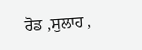ਰੋਡ ,ਸੁਲਾਹ ,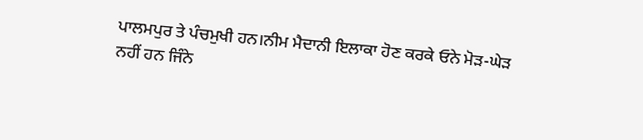ਪਾਲਮਪੁਰ ਤੇ ਪੰਚਮੁਖੀ ਹਨ।ਨੀਮ ਮੈਦਾਨੀ ਇਲਾਕਾ ਹੋਣ ਕਰਕੇ ਓਨੇ ਮੋੜ-ਘੇੜ ਨਹੀਂ ਹਨ ਜਿੰਨੇ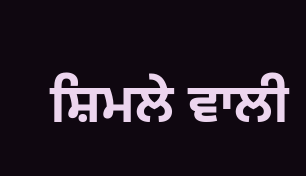ਸ਼ਿਮਲੇ ਵਾਲੀ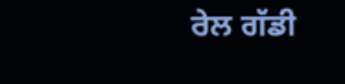ਰੇਲ ਗੱਡੀ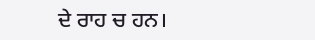ਦੇ ਰਾਹ ਚ ਹਨ।